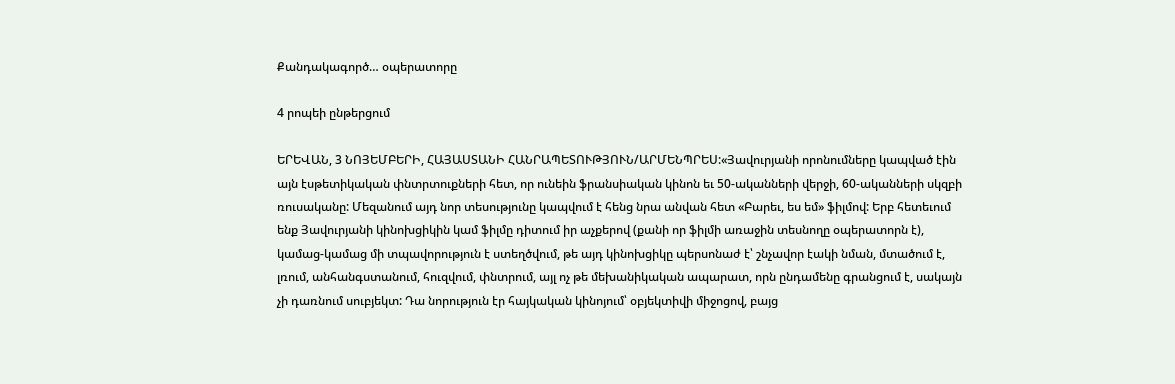Քանդակագործ… օպերատորը

4 րոպեի ընթերցում

ԵՐԵՎԱՆ, 3 ՆՈՅԵՄԲԵՐԻ, ՀԱՅԱՍՏԱՆԻ ՀԱՆՐԱՊԵՏՈՒԹՅՈՒՆ/ԱՐՄԵՆՊՐԵՍ:«Յավուրյանի որոնումները կապված էին այն էսթետիկական փնտրտուքների հետ, որ ունեին ֆրանսիական կինոն եւ 50-ականների վերջի, 60-ականների սկզբի ռուսականը: Մեզանում այդ նոր տեսությունը կապվում է հենց նրա անվան հետ «Բարեւ, ես եմ» ֆիլմով: Երբ հետեւում ենք Յավուրյանի կինոխցիկին կամ ֆիլմը դիտում իր աչքերով (քանի որ ֆիլմի առաջին տեսնողը օպերատորն է), կամաց-կամաց մի տպավորություն է ստեղծվում, թե այդ կինոխցիկը պերսոնաժ է՝ շնչավոր էակի նման, մտածում է, լռում, անհանգստանում, հուզվում, փնտրում, այլ ոչ թե մեխանիկական ապարատ, որն ընդամենը գրանցում է, սակայն չի դառնում սուբյեկտ: Դա նորություն էր հայկական կինոյում՝ օբյեկտիվի միջոցով, բայց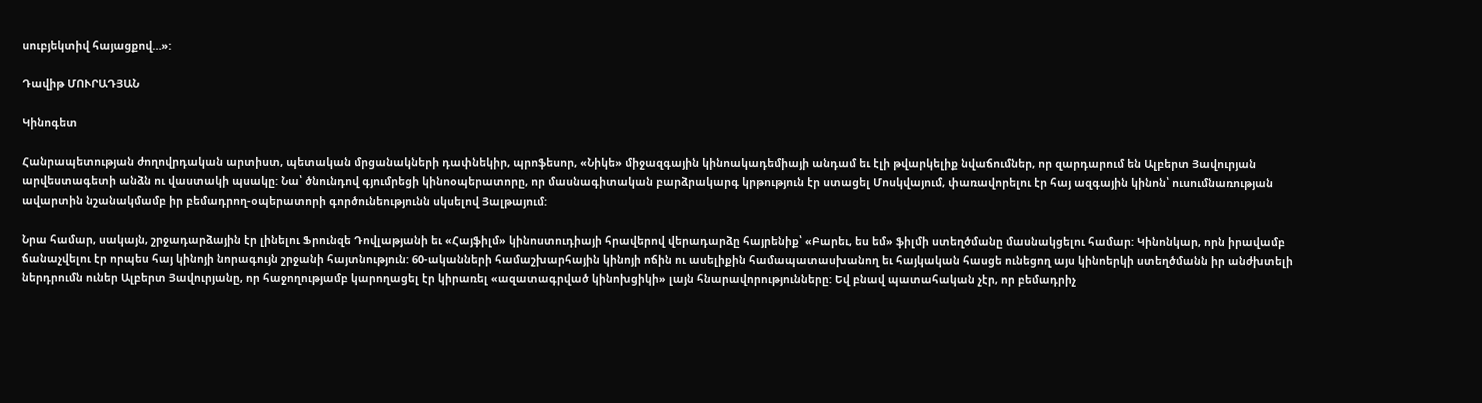սուբյեկտիվ հայացքով…»:

Դավիթ ՄՈՒՐԱԴՅԱՆ

Կինոգետ

Հանրապետության ժողովրդական արտիստ, պետական մրցանակների դափնեկիր, պրոֆեսոր, «Նիկե» միջազգային կինոակադեմիայի անդամ եւ էլի թվարկելիք նվաճումներ, որ զարդարում են Ալբերտ Յավուրյան արվեստագետի անձն ու վաստակի պսակը: Նա՝ ծնունդով գյումրեցի կինոօպերատորը, որ մասնագիտական բարձրակարգ կրթություն էր ստացել Մոսկվայում, փառավորելու էր հայ ազգային կինոն՝ ուսումնառության ավարտին նշանակմամբ իր բեմադրող-օպերատորի գործունեությունն սկսելով Յալթայում:

Նրա համար, սակայն, շրջադարձային էր լինելու Ֆրունզե Դովլաթյանի եւ «Հայֆիլմ» կինոստուդիայի հրավերով վերադարձը հայրենիք՝ «Բարեւ, ես եմ» ֆիլմի ստեղծմանը մասնակցելու համար: Կինոնկար, որն իրավամբ ճանաչվելու էր որպես հայ կինոյի նորագույն շրջանի հայտնություն: 60-ականների համաշխարհային կինոյի ոճին ու ասելիքին համապատասխանող եւ հայկական հասցե ունեցող այս կինոերկի ստեղծմանն իր անժխտելի ներդրումն ուներ Ալբերտ Յավուրյանը, որ հաջողությամբ կարողացել էր կիրառել «ազատագրված կինոխցիկի» լայն հնարավորությունները: Եվ բնավ պատահական չէր, որ բեմադրիչ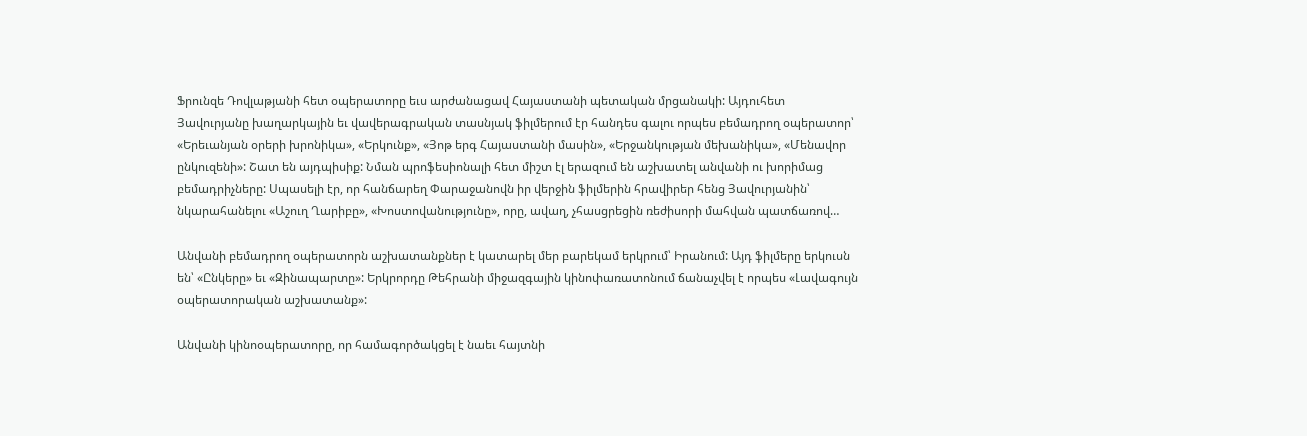Ֆրունզե Դովլաթյանի հետ օպերատորը եւս արժանացավ Հայաստանի պետական մրցանակի: Այդուհետ Յավուրյանը խաղարկային եւ վավերագրական տասնյակ ֆիլմերում էր հանդես գալու որպես բեմադրող օպերատոր՝ «Երեւանյան օրերի խրոնիկա», «Երկունք», «Յոթ երգ Հայաստանի մասին», «Երջանկության մեխանիկա», «Մենավոր ընկուզենի»: Շատ են այդպիսիք: Նման պրոֆեսիոնալի հետ միշտ էլ երազում են աշխատել անվանի ու խորիմաց բեմադրիչները: Սպասելի էր, որ հանճարեղ Փարաջանովն իր վերջին ֆիլմերին հրավիրեր հենց Յավուրյանին՝ նկարահանելու «Աշուղ Ղարիբը», «Խոստովանությունը», որը, ավաղ, չհասցրեցին ռեժիսորի մահվան պատճառով…

Անվանի բեմադրող օպերատորն աշխատանքներ է կատարել մեր բարեկամ երկրում՝ Իրանում: Այդ ֆիլմերը երկուսն են՝ «Ընկերը» եւ «Զինապարտը»: Երկրորդը Թեհրանի միջազգային կինոփառատոնում ճանաչվել է որպես «Լավագույն օպերատորական աշխատանք»:

Անվանի կինոօպերատորը, որ համագործակցել է նաեւ հայտնի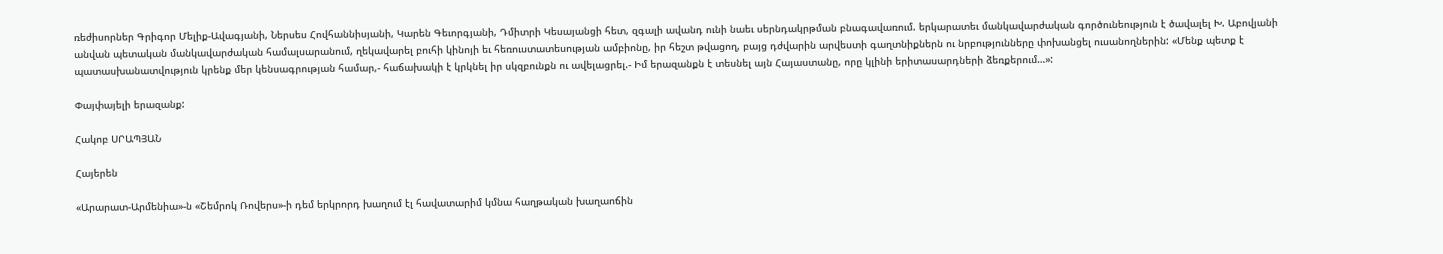ռեժիսորներ Գրիգոր Մելիք-Ավագյանի, Ներսես Հովհաննիսյանի, Կարեն Գեւորգյանի, Դմիտրի Կեսայանցի հետ, զգալի ավանդ ունի նաեւ սերնդակրթման բնագավառում. երկարատեւ մանկավարժական գործունեություն է ծավալել Խ. Աբովյանի անվան պետական մանկավարժական համալսարանում, ղեկավարել բուհի կինոյի եւ հեռուստատեսության ամբիոնը, իր հեշտ թվացող, բայց դժվարին արվեստի գաղտնիքներն ու նրբությունները փոխանցել ուսանողներին: «Մենք պետք է պատասխանատվություն կրենք մեր կենսագրության համար,- հաճախակի է կրկնել իր սկզբունքն ու ավելացրել.- Իմ երազանքն է տեսնել այն Հայաստանը, որը կլինի երիտասարդների ձեռքերում…»:

Փայփայելի երազանք:

Հակոբ ՍՐԱՊՅԱՆ

Հայերեն

«Արարատ-Արմենիա»-ն «Շեմրոկ Ռովերս»-ի դեմ երկրորդ խաղում էլ հավատարիմ կմնա հաղթական խաղաոճին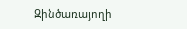Զինծառայողի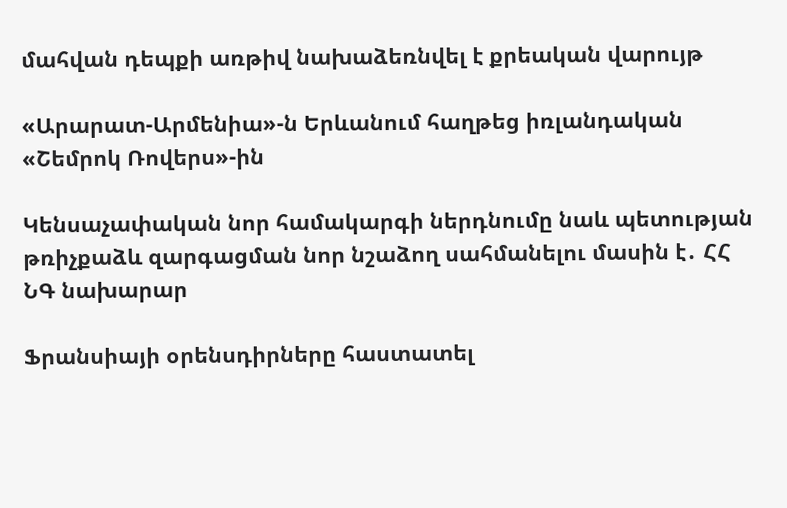մահվան դեպքի առթիվ նախաձեռնվել է քրեական վարույթ

«Արարատ-Արմենիա»-ն Երևանում հաղթեց իռլանդական «Շեմրոկ Ռովերս»-ին

Կենսաչափական նոր համակարգի ներդնումը նաև պետության թռիչքաձև զարգացման նոր նշաձող սահմանելու մասին է․ ՀՀ ՆԳ նախարար

Ֆրանսիայի օրենսդիրները հաստատել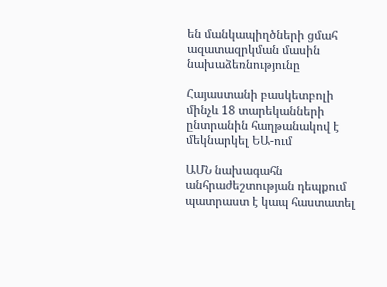են մանկապիղծների ցմահ ազատազրկման մասին նախաձեռնությունը

Հայաստանի բասկետբոլի մինչև 18 տարեկանների ընտրանին հաղթանակով է մեկնարկել ԵԱ-ում

ԱՄՆ նախագահն անհրաժեշտության դեպքում պատրաստ է կապ հաստատել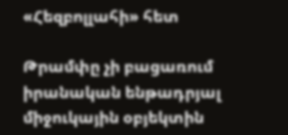«Հեզբոլլահի» հետ

Թրամփը չի բացառում իրանական ենթադրյալ միջուկային օբյեկտին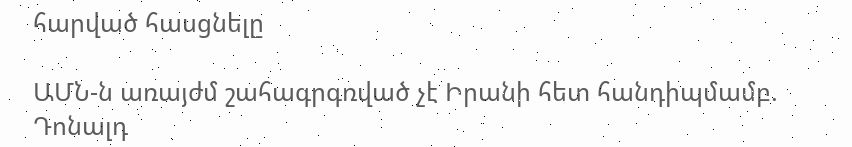հարված հասցնելը

ԱՄՆ-ն առայժմ շահագրգռված չէ Իրանի հետ հանդիպմամբ. Դոնալդ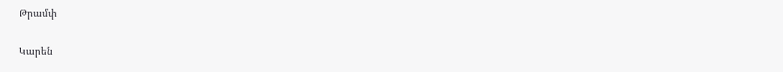Թրամփ

Կարեն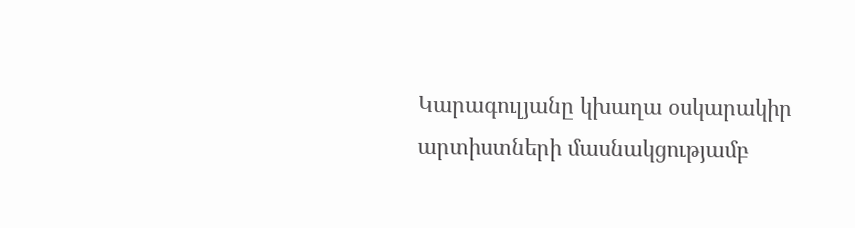Կարագուլյանը կխաղա օսկարակիր արտիստների մասնակցությամբ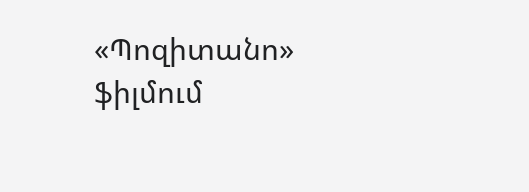«Պոզիտանո» ֆիլմում